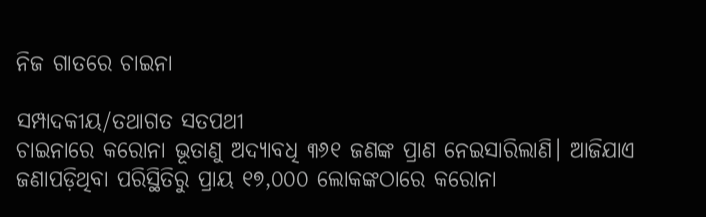ନିଜ ଗାତରେ ଚାଇନା

ସମ୍ପାଦକୀୟ/ତଥାଗତ ସତପଥୀ
ଚାଇନାରେ କରୋନା ଭୂତାଣୁ ଅଦ୍ୟାବଧି ୩୬୧ ଜଣଙ୍କ ପ୍ରାଣ ନେଇସାରିଲାଣି। ଆଜିଯାଏ ଜଣାପଡ଼ିଥିବା ପରିସ୍ଥିତିରୁ ପ୍ରାୟ ୧୭,୦୦୦ ଲୋକଙ୍କଠାରେ କରୋନା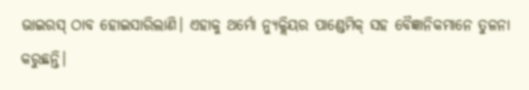ଭାଇରସ୍‌ ଠାବ ହୋଇସାରିଲାଣି। ଏହାକୁ ଥର୍ମୋ ନ୍ୟୁକ୍ଲିୟର ପାଣ୍ଡେମିକ୍‌ ସହ ବୈଜ୍ଞାନିକମାନେ ତୁଳନା କରୁଛନ୍ତି।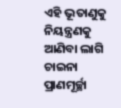ଏହି ଭୂତାଣୁକୁ ନିୟନ୍ତ୍ରଣକୁ ଆଣିବା ଲାଗି ଚାଇନା ପ୍ରାଣମୂର୍ଚ୍ଛା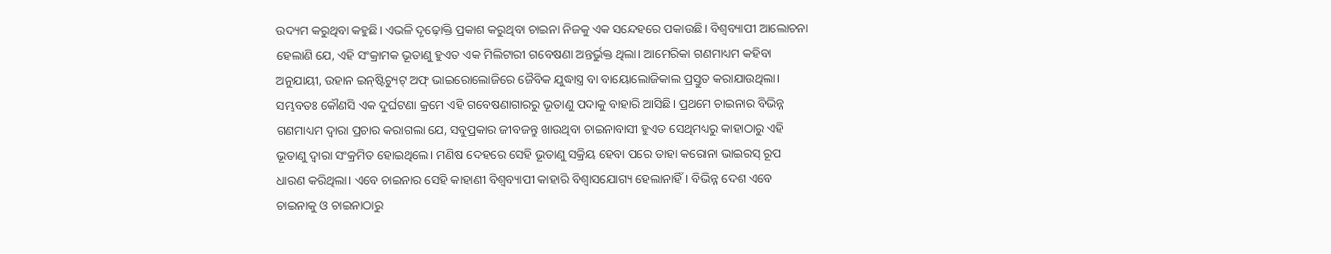ଉଦ୍ୟମ କରୁଥିବା କହୁଛି। ଏଭଳି ଦୃଢ଼ୋକ୍ତି ପ୍ରକାଶ କରୁଥିବା ଚାଇନା ନିଜକୁ ଏକ ସନ୍ଦେହରେ ପକାଉଛି। ବିଶ୍ୱବ୍ୟାପୀ ଆଲୋଚନା ହେଲାଣି ଯେ, ଏହି ସଂକ୍ରାମକ ଭୂତାଣୁ ହୁଏତ ଏକ ମିଲିଟାରୀ ଗବେଷଣା ଅନ୍ତର୍ଭୁକ୍ତ ଥିଲା। ଆମେରିକା ଗଣମାଧ୍ୟମ କହିବା ଅନୁଯାୟୀ, ଉହାନ ଇନ୍‌ଷ୍ଟିଚ୍ୟୁଟ୍‌ ଅଫ୍‌ ଭାଇରୋଲୋଜିରେ ଜୈବିକ ଯୁଦ୍ଧାସ୍ତ୍ର ବା ବାୟୋଲୋଜିକାଲ ପ୍ରସ୍ତୁତ କରାଯାଉଥିଲା। ସମ୍ଭବତଃ କୌଣସି ଏକ ଦୁର୍ଘଟଣା କ୍ରମେ ଏହି ଗବେଷଣାଗାରରୁ ଭୂତାଣୁ ପଦାକୁ ବାହାରି ଆସିଛି। ପ୍ରଥମେ ଚାଇନାର ବିଭିନ୍ନ ଗଣମାଧ୍ୟମ ଦ୍ୱାରା ପ୍ରଚାର କରାଗଲା ଯେ, ସବୁପ୍ରକାର ଜୀବଜନ୍ତୁ ଖାଉଥିବା ଚାଇନାବାସୀ ହୁଏତ ସେଥିମଧ୍ୟରୁ କାହାଠାରୁ ଏହି ଭୂତାଣୁ ଦ୍ୱାରା ସଂକ୍ରମିତ ହୋଇଥିଲେ। ମଣିଷ ଦେହରେ ସେହି ଭୂତାଣୁ ସକ୍ରିୟ ହେବା ପରେ ତାହା କରୋନା ଭାଇରସ୍‌ ରୂପ ଧାରଣ କରିଥିଲା। ଏବେ ଚାଇନାର ସେହି କାହାଣୀ ବିଶ୍ୱବ୍ୟାପୀ କାହାରି ବିଶ୍ୱାସଯୋଗ୍ୟ ହେଲାନାହିଁ। ବିଭିନ୍ନ ଦେଶ ଏବେ ଚାଇନାକୁ ଓ ଚାଇନାଠାରୁ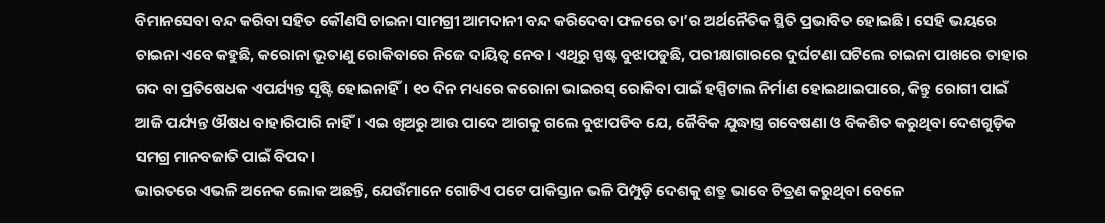ବିମାନସେବା ବନ୍ଦ କରିବା ସହିତ କୌଣସି ଚାଇନା ସାମଗ୍ରୀ ଆମଦାନୀ ବନ୍ଦ କରିଦେବା ଫଳରେ ତା’ର ଅର୍ଥନୈତିକ ସ୍ଥିତି ପ୍ରଭାବିତ ହୋଇଛି। ସେହି ଭୟରେ ଚାଇନା ଏବେ କହୁଛି, କରୋନା ଭୂତାଣୁ ରୋକିବାରେ ନିଜେ ଦାୟିତ୍ୱ ନେବ। ଏଥିରୁ ସ୍ପଷ୍ଟ ବୁଝାପଡୁଛି, ପରୀକ୍ଷାଗାରରେ ଦୁର୍ଘଟଣା ଘଟିଲେ ଚାଇନା ପାଖରେ ତାହାର ଗଦ ବା ପ୍ରତିଷେଧକ ଏପର୍ଯ୍ୟନ୍ତ ସୃଷ୍ଟି ହୋଇନାହିଁ। ୧୦ ଦିନ ମଧ୍ୟରେ କରୋନା ଭାଇରସ୍‌ ରୋକିବା ପାଇଁ ହସ୍ପିଟାଲ ନିର୍ମାଣ ହୋଇଥାଇପାରେ, କିନ୍ତୁ ରୋଗୀ ପାଇଁ ଆଜି ପର୍ଯ୍ୟନ୍ତ ଔଷଧ ବାହାରିପାରି ନାହିଁ। ଏଇ ଖିଅରୁ ଆଉ ପାଦେ ଆଗକୁ ଗଲେ ବୁଝାପଡିବ ଯେ, ଜୈବିକ ଯୁଦ୍ଧାସ୍ତ୍ର ଗବେଷଣା ଓ ବିକଶିତ କରୁଥିବା ଦେଶଗୁଡ଼ିକ ସମଗ୍ର ମାନବଜାତି ପାଇଁ ବିପଦ।
ଭାରତରେ ଏଭଳି ଅନେକ ଲୋକ ଅଛନ୍ତି, ଯେଉଁମାନେ ଗୋଟିଏ ପଟେ ପାକିସ୍ତାନ ଭଳି ପିମ୍ପୁଡ଼ି ଦେଶକୁ ଶତ୍ରୁ ଭାବେ ଚିତ୍ରଣ କରୁଥିବା ବେଳେ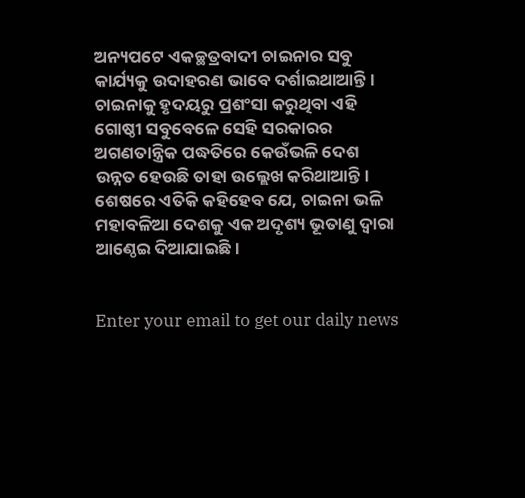ଅନ୍ୟପଟେ ଏକଚ୍ଛତ୍ରବାଦୀ ଚାଇନାର ସବୁ କାର୍ଯ୍ୟକୁ ଉଦାହରଣ ଭାବେ ଦର୍ଶାଇଥାଆନ୍ତି। ଚାଇନାକୁ ହୃଦୟରୁ ପ୍ରଶଂସା କରୁଥିବା ଏହି ଗୋଷ୍ଠୀ ସବୁବେଳେ ସେହି ସରକାରର ଅଗଣତାନ୍ତ୍ରିକ ପଦ୍ଧତିରେ କେଉଁଭଳି ଦେଶ ଉନ୍ନତ ହେଉଛି ତାହା ଉଲ୍ଲେଖ କରିଥାଆନ୍ତି।
ଶେଷରେ ଏତିକି କହିହେବ ଯେ, ଚାଇନା ଭଳି ମହାବଳିଆ ଦେଶକୁ ଏକ ଅଦୃଶ୍ୟ ଭୂତାଣୁ ଦ୍ୱାରା ଆଣ୍ଠେଇ ଦିଆଯାଇଛି।


Enter your email to get our daily news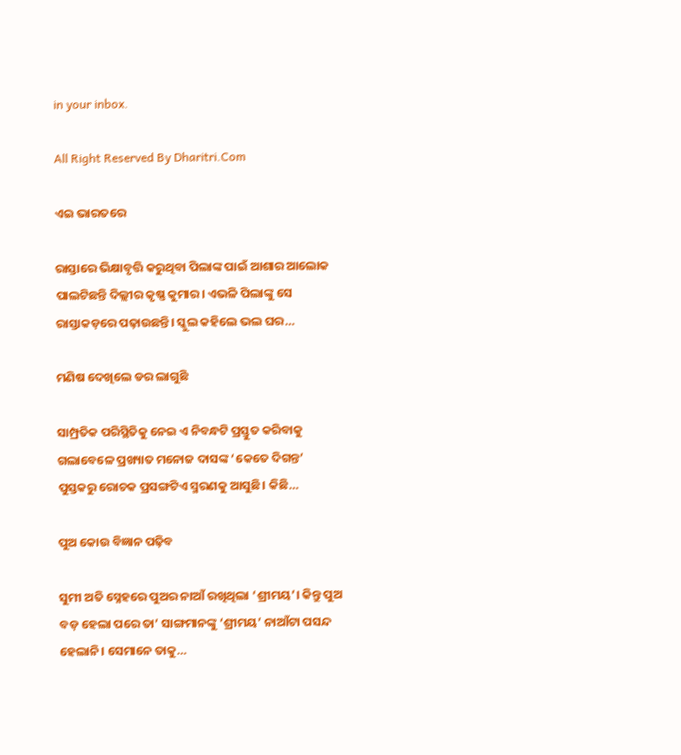in your inbox.

All Right Reserved By Dharitri.Com

ଏଇ ଭାରତରେ

ରାସ୍ତାରେ ଭିକ୍ଷାବୃତ୍ତି କରୁଥିବା ପିଲାଙ୍କ ପାଇଁ ଆଶାର ଆଲୋକ ପାଲଟିଛନ୍ତି ଦିଲ୍ଲୀର କୃଷ୍ଣ କୁମାର। ଏଭଳି ପିଲାଙ୍କୁ ସେ ରାସ୍ତାକଡ଼ରେ ପଢ଼ାଉଛନ୍ତି। ସ୍କୁଲ କହିଲେ ଭଲ ଘର…

ମଣିଷ ଦେଖିଲେ ଡର ଲାଗୁଛି

ସାମ୍ପ୍ରତିକ ପରିସ୍ଥିତିକୁ ନେଇ ଏ ନିବନ୍ଧଟି ପ୍ରସ୍ତୁତ କରିବାକୁ ଗଲାବେଳେ ପ୍ରଖ୍ୟାତ ମନୋଜ ଦାସଙ୍କ ‘କେତେ ଦିଗନ୍ତ’ ପୁସ୍ତକରୁ ରୋଚକ ପ୍ରସଙ୍ଗଟିଏ ସ୍ମରଣକୁ ଆସୁଛି। କିଛି…

ପୁଅ କୋଉ ବିଜ୍ଞାନ ପଢ଼ିବ

ସୁମୀ ଅତି ସ୍ନେହରେ ପୁଅର ନାଆଁ ରଖିଥିଲା ‘ଶ୍ରୀମୟ’। କିନ୍ତୁ ପୁଅ ବଡ଼ ହେଲା ପରେ ତା’ ସାଙ୍ଗମାନଙ୍କୁ ‘ଶ୍ରୀମୟ’ ନାଆଁଟା ପସନ୍ଦ ହେଲାନି। ସେମାନେ ତାକୁ…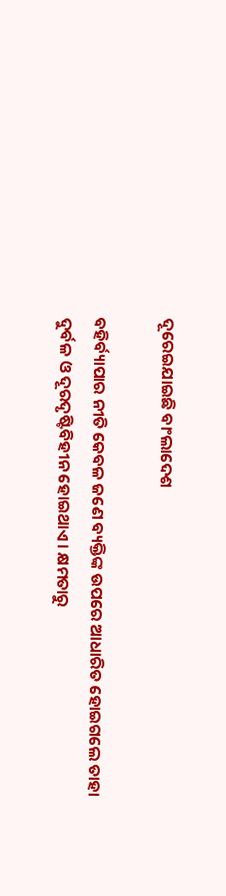ଦୂରେଇଯାଇଛି ବାଂଲାଦେଶ

ବହିର୍ବ୍ୟାପାର ନୀତି କେବଳ ଜଣେ ବ୍ୟକ୍ତିଙ୍କ ଉପରେ ଆଧାରିତ ହୋଇଗଲେ ତାହା ଦୁର୍ବଳ ଓ ଦୂରଦୃଷ୍ଟିବିହୀନ ହୋଇଥାଏ। କ୍ଷମତାରୁ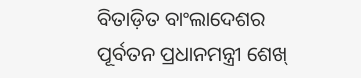ବିତାଡ଼ିତ ବାଂଲାଦେଶର ପୂର୍ବତନ ପ୍ରଧାନମନ୍ତ୍ରୀ ଶେଖ୍‌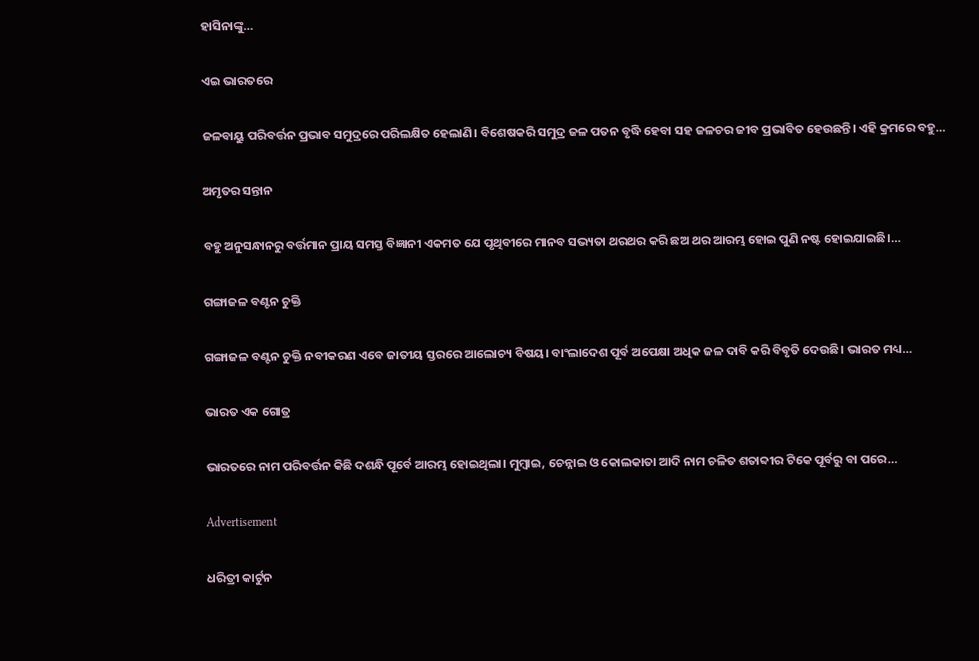ହାସିନାଙ୍କୁ…

ଏଇ ଭାରତରେ

ଜଳବାୟୁ ପରିବର୍ତ୍ତନ ପ୍ରଭାବ ସମୁଦ୍ରରେ ପରିଲକ୍ଷିତ ହେଲାଣି। ବିଶେଷକରି ସମୁଦ୍ର ଜଳ ପତନ ବୃଦ୍ଧି ହେବା ସହ ଜଳଚର ଜୀବ ପ୍ରଭାବିତ ହେଉଛନ୍ତି। ଏହି କ୍ରମରେ ବହୁ…

ଅମୃତର ସନ୍ତାନ

ବହୁ ଅନୁସନ୍ଧାନରୁ ବର୍ତ୍ତମାନ ପ୍ରାୟ ସମସ୍ତ ବିଜ୍ଞାନୀ ଏକମତ ଯେ ପୃଥିବୀରେ ମାନବ ସଭ୍ୟତା ଥରଥର କରି ଛଅ ଥର ଆରମ୍ଭ ହୋଇ ପୁଣି ନଷ୍ଟ ହୋଇଯାଇଛି।…

ଗଙ୍ଗାଜଳ ବଣ୍ଟନ ଚୁକ୍ତି

ଗଙ୍ଗାଜଳ ବଣ୍ଟନ ଚୁକ୍ତି ନବୀକରଣ ଏବେ ଜାତୀୟ ସ୍ତରରେ ଆଲୋଚ୍ୟ ବିଷୟ। ବାଂଲାଦେଶ ପୂର୍ବ ଅପେକ୍ଷା ଅଧିକ ଜଳ ଦାବି କରି ବିବୃତି ଦେଉଛି। ଭାରତ ମଧ୍ୟ…

ଭାରତ ଏକ ଗୋତ୍ର

ଭାରତରେ ନାମ ପରିବର୍ତ୍ତନ କିଛି ଦଶନ୍ଧି ପୂର୍ବେ ଆରମ୍ଭ ହୋଇଥିଲା। ମୁମ୍ବାଇ, ଚେନ୍ନାଇ ଓ କୋଲକାତା ଆଦି ନାମ ଚଳିତ ଶତାବ୍ଦୀର ଟିକେ ପୂର୍ବରୁ ବା ପରେ…

Advertisement

ଧରିତ୍ରୀ କାର୍ଟୁନ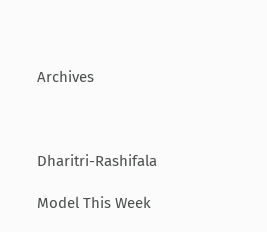Archives



Dharitri-Rashifala

Model This Week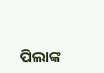ପିଲାଙ୍କ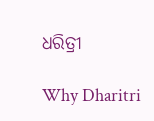ଧରିତ୍ରୀ

Why Dharitri